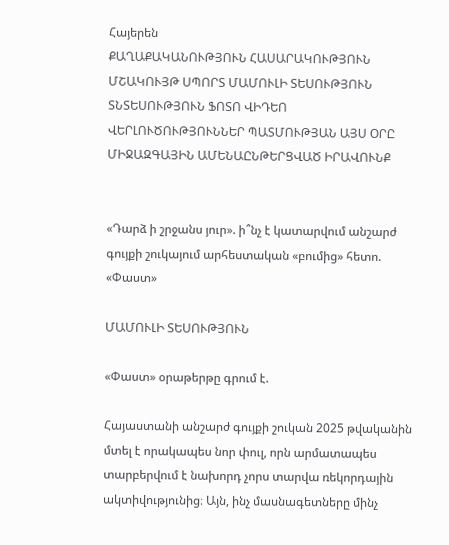Հայերեն
ՔԱՂԱՔԱԿԱՆՈՒԹՅՈՒՆ ՀԱՍԱՐԱԿՈՒԹՅՈՒՆ ՄՇԱԿՈՒՅԹ ՍՊՈՐՏ ՄԱՄՈՒԼԻ ՏԵՍՈՒԹՅՈՒՆ ՏՆՏԵՍՈՒԹՅՈՒՆ ՖՈՏՈ ՎԻԴԵՈ ՎԵՐԼՈՒԾՈՒԹՅՈՒՆՆԵՐ ՊԱՏՄՈՒԹՅԱՆ ԱՅՍ ՕՐԸ ՄԻՋԱԶԳԱՅԻՆ ԱՄԵՆԱԸՆԹԵՐՑՎԱԾ ԻՐԱՎՈՒՆՔ


«Դարձ ի շրջանս յուր». ի՞նչ է կատարվում անշարժ գույքի շուկայում արհեստական «բումից» հետո. «Փաստ»

ՄԱՄՈՒԼԻ ՏԵՍՈՒԹՅՈՒՆ

«Փաստ» օրաթերթը գրում է.

Հայաստանի անշարժ գույքի շուկան 2025 թվականին մտել է որակապես նոր փուլ, որն արմատապես տարբերվում է նախորդ չորս տարվա ռեկորդային ակտիվությունից։ Այն, ինչ մասնագետները մինչ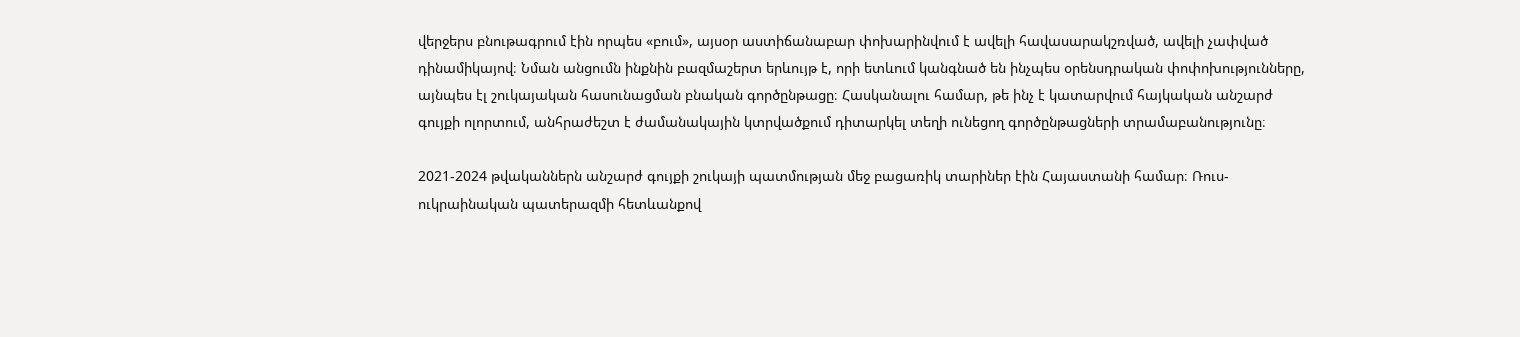վերջերս բնութագրում էին որպես «բում», այսօր աստիճանաբար փոխարինվում է ավելի հավասարակշռված, ավելի չափված դինամիկայով։ Նման անցումն ինքնին բազմաշերտ երևույթ է, որի ետևում կանգնած են ինչպես օրենսդրական փոփոխությունները, այնպես էլ շուկայական հասունացման բնական գործընթացը։ Հասկանալու համար, թե ինչ է կատարվում հայկական անշարժ գույքի ոլորտում, անհրաժեշտ է ժամանակային կտրվածքում դիտարկել տեղի ունեցող գործընթացների տրամաբանությունը։

2021-2024 թվականներն անշարժ գույքի շուկայի պատմության մեջ բացառիկ տարիներ էին Հայաստանի համար։ Ռուս-ուկրաինական պատերազմի հետևանքով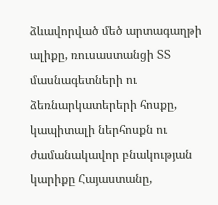ձևավորված մեծ արտագաղթի ալիքը, ռուսաստանցի ՏՏ մասնագետների ու ձեռնարկատերերի հոսքը, կապիտալի ներհոսքն ու ժամանակավոր բնակության կարիքը Հայաստանը,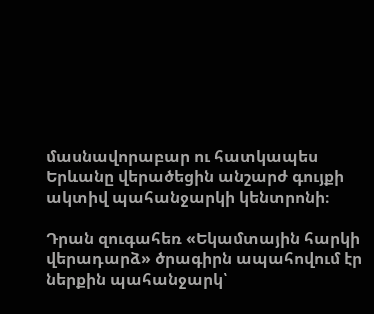մասնավորաբար ու հատկապես Երևանը վերածեցին անշարժ գույքի ակտիվ պահանջարկի կենտրոնի։

Դրան զուգահեռ «Եկամտային հարկի վերադարձ» ծրագիրն ապահովում էր ներքին պահանջարկ՝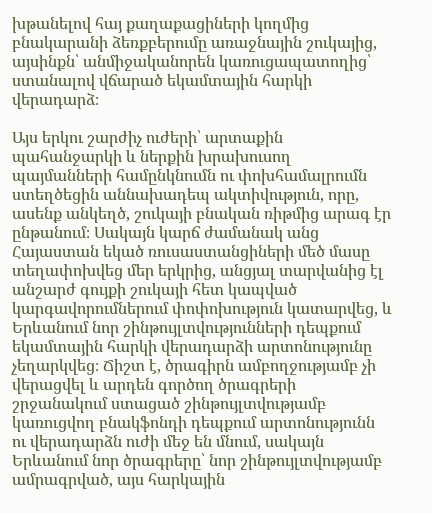խթանելով հայ քաղաքացիների կողմից բնակարանի ձեռքբերումը առաջնային շուկայից, այսինքն՝ անմիջականորեն կառուցապատողից՝ ստանալով վճարած եկամտային հարկի վերադարձ։

Այս երկու շարժիչ ուժերի՝ արտաքին պահանջարկի և ներքին խրախուսող պայմանների համընկնումն ու փոխհամալրումն ստեղծեցին աննախադեպ ակտիվություն, որը, ասենք անկեղծ, շուկայի բնական ռիթմից արագ էր ընթանում։ Սակայն կարճ ժամանակ անց Հայաստան եկած ռուսաստանցիների մեծ մասը տեղափոխվեց մեր երկրից, անցյալ տարվանից էլ անշարժ գույքի շուկայի հետ կապված կարգավորումներում փոփոխություն կատարվեց, և Երևանում նոր շինթույլտվությունների դեպքում եկամտային հարկի վերադարձի արտոնությունը չեղարկվեց։ Ճիշտ է, ծրագիրն ամբողջությամբ չի վերացվել և արդեն գործող ծրագրերի շրջանակում ստացած շինթույլտվությամբ կառուցվող բնակֆոնդի դեպքում արտոնությունն ու վերադարձն ուժի մեջ են մնում, սակայն Երևանում նոր ծրագրերը՝ նոր շինթույլտվությամբ ամրագրված, այս հարկային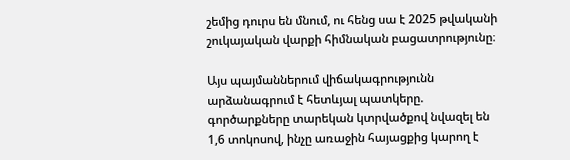շեմից դուրս են մնում, ու հենց սա է 2025 թվականի շուկայական վարքի հիմնական բացատրությունը։

Այս պայմաններում վիճակագրությունն արձանագրում է հետևյալ պատկերը. գործարքները տարեկան կտրվածքով նվազել են 1,6 տոկոսով, ինչը առաջին հայացքից կարող է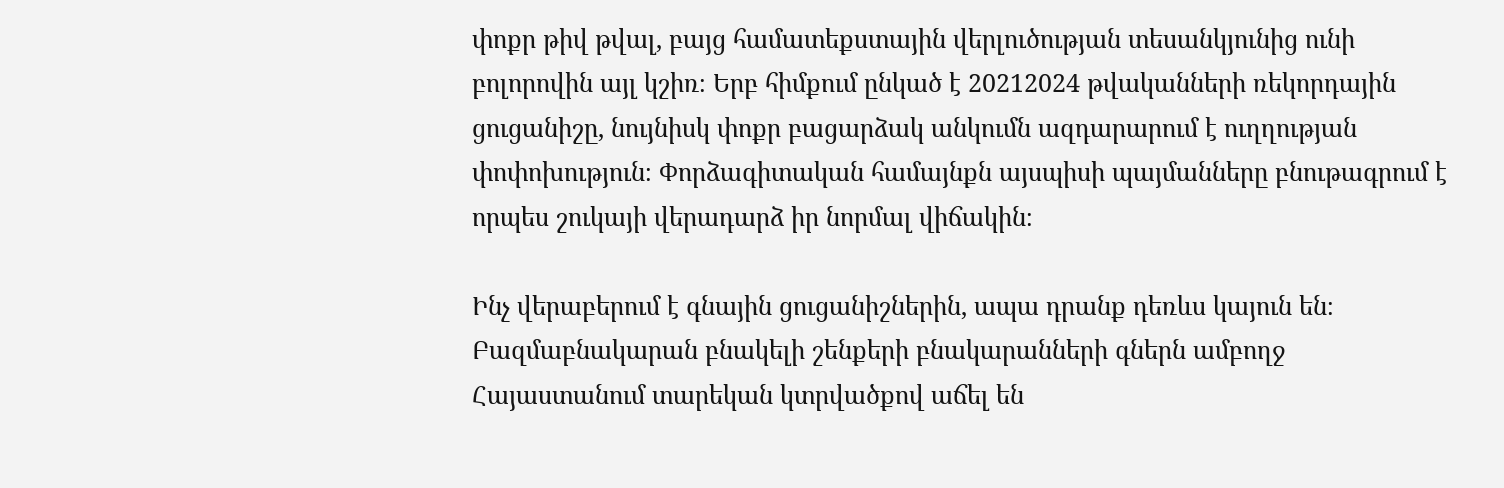փոքր թիվ թվալ, բայց համատեքստային վերլուծության տեսանկյունից ունի բոլորովին այլ կշիռ։ Երբ հիմքում ընկած է 20212024 թվականների ռեկորդային ցուցանիշը, նույնիսկ փոքր բացարձակ անկումն ազդարարում է ուղղության փոփոխություն։ Փորձագիտական համայնքն այսպիսի պայմանները բնութագրում է որպես շուկայի վերադարձ իր նորմալ վիճակին։

Ինչ վերաբերում է գնային ցուցանիշներին, ապա դրանք դեռևս կայուն են։ Բազմաբնակարան բնակելի շենքերի բնակարանների գներն ամբողջ Հայաստանում տարեկան կտրվածքով աճել են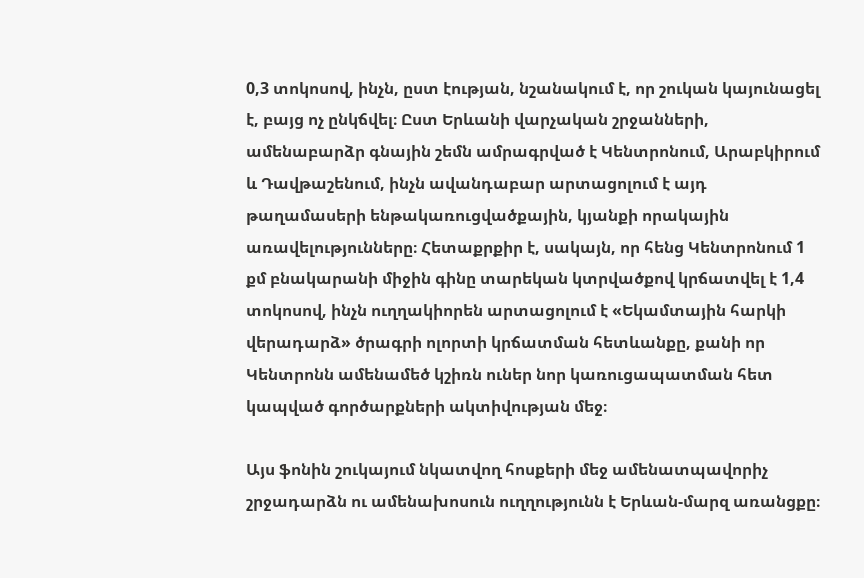0,3 տոկոսով, ինչն, ըստ էության, նշանակում է, որ շուկան կայունացել է, բայց ոչ ընկճվել։ Ըստ Երևանի վարչական շրջանների, ամենաբարձր գնային շեմն ամրագրված է Կենտրոնում, Արաբկիրում և Դավթաշենում, ինչն ավանդաբար արտացոլում է այդ թաղամասերի ենթակառուցվածքային, կյանքի որակային առավելությունները։ Հետաքրքիր է, սակայն, որ հենց Կենտրոնում 1 քմ բնակարանի միջին գինը տարեկան կտրվածքով կրճատվել է 1,4 տոկոսով, ինչն ուղղակիորեն արտացոլում է «Եկամտային հարկի վերադարձ» ծրագրի ոլորտի կրճատման հետևանքը, քանի որ Կենտրոնն ամենամեծ կշիռն ուներ նոր կառուցապատման հետ կապված գործարքների ակտիվության մեջ։

Այս ֆոնին շուկայում նկատվող հոսքերի մեջ ամենատպավորիչ շրջադարձն ու ամենախոսուն ուղղությունն է Երևան-մարզ առանցքը։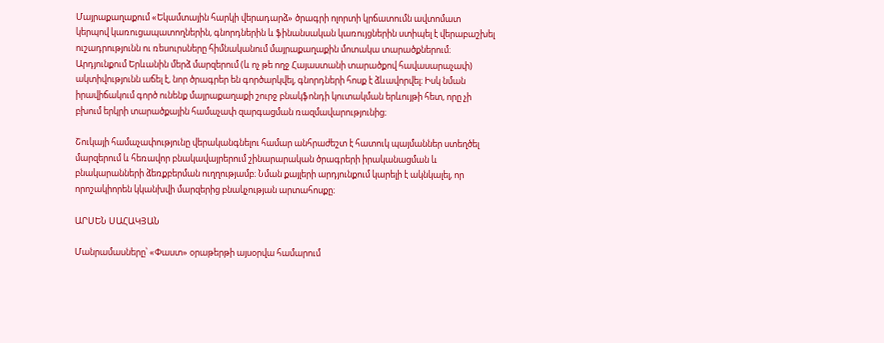Մայրաքաղաքում «Եկամտային հարկի վերադարձ» ծրագրի ոլորտի կրճատումն ավտոմատ կերպով կառուցապատողներին, գնորդներին և ֆինանսական կառույցներին ստիպել է վերաբաշխել ուշադրությունն ու ռեսուրսները հիմնականում մայրաքաղաքին մոտակա տարածքներում։ Արդյունքում Երևանին մերձ մարզերում (և ոչ թե ողջ Հայաստանի տարածքով հավասարաչափ) ակտիվությունն աճել է, նոր ծրագրեր են գործարկվել, գնորդների հոսք է ձևավորվել։ Իսկ նման իրավիճակում գործ ունենք մայրաքաղաքի շուրջ բնակֆոնդի կուտակման երևույթի հետ, որը չի բխում երկրի տարածքային համաչափ զարգացման ռազմավարությունից։

Շուկայի համաչափությունը վերականգնելու համար անհրաժեշտ է հատուկ պայմաններ ստեղծել մարզերում և հեռավոր բնակավայրերում շինարարական ծրագրերի իրականացման և բնակարանների ձեռքբերման ուղղությամբ։ Նման քայլերի արդյունքում կարելի է ակնկալել, որ որոշակիորեն կկանխվի մարզերից բնակչության արտահոսքը։

ԱՐՍԵՆ ՍԱՀԱԿՅԱՆ

Մանրամասները՝ «Փաստ» օրաթերթի այսօրվա համարում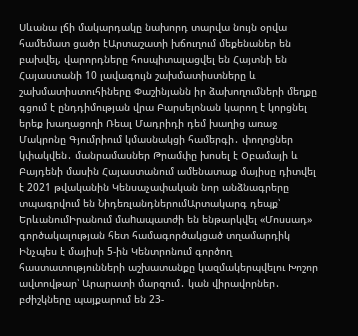Սևանա լճի մակարդակը նախորդ տարվա նույն օրվա համեմատ ցածր էԱրտաշատի խճուղում մեքենաներ են բախվել, վարորդները հոսպիտալացվել են Հայտնի են Հայաստանի 10 լավագույն շախմատիստները և շախմատիստուհիները Փաշինյանն իր ձախողումների մեղքը գցում է ընդդիմության վրա Բարսելոնան կարող է կորցնել երեք խաղացողի Ռեալ Մադրիդի դեմ խաղից առաջ Մակրոնը Գյումրիում կմասնակցի համերգի․ փողոցներ կփակվեն․ մանրամասներ Թրամփը խոսել է Օբամայի և Բայդենի մասին Հայաստանում ամենատաք մայիսը դիտվել է 2021 թվականին Կենսաչափական նոր անձնագրերը տպագրվում են ՆիդեռլանդներումԱրտակարգ դեպք՝ ԵրևանումԻրանում մաhապատժի են ենթարկվել «Մոսսադ» գործակալության հետ համագործակցած տղամարդիկ Ինչպես է մայիսի 5-ին Կենտրոնում գործող հաստատությունների աշխատանքը կազմակերպվելու Խոշոր ավտովթար՝ Արարատի մարզում․ կան վիրավորներ․ բժիշկները պայքարում են 23-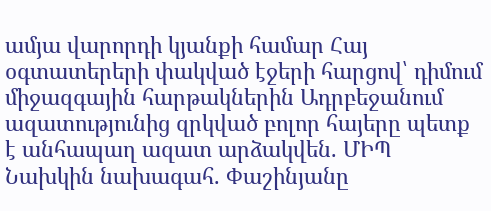ամյա վարորդի կյանքի համար Հայ օգտատերերի փակված էջերի հարցով՝ դիմում միջազգային հարթակներին Ադրբեջանում ազատությունից զրկված բոլոր հայերը պետք է անհապաղ ազատ արձակվեն. ՄԻՊ Նախկին նախագահ. Փաշինյանը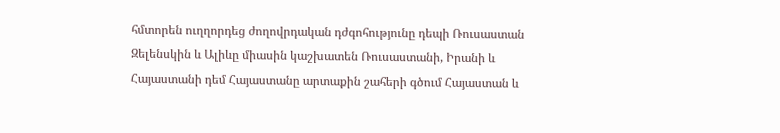հմտորեն ուղղորդեց ժողովրդական դժգոհությունը դեպի Ռուսաստան Զելենսկին և Ալիևը միասին կաշխատեն Ռուսաստանի, Իրանի և Հայաստանի դեմ Հայաստանը արտաքին շահերի գծում Հայաստան և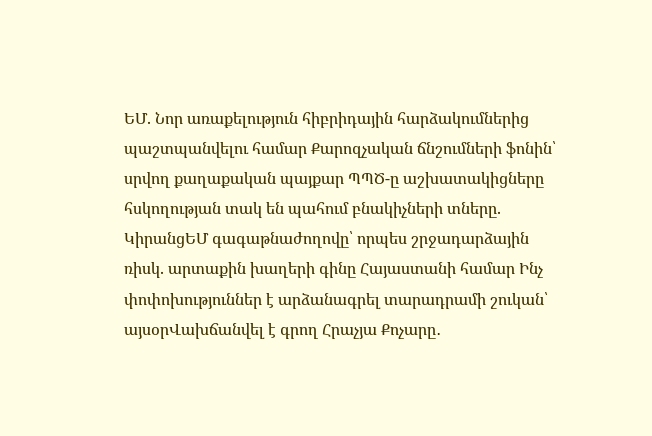ԵՄ. Նոր առաքելություն հիբրիդային հարձակումներից պաշտպանվելու համար Քարոզչական ճնշումների ֆոնին՝ սրվող քաղաքական պայքար ՊՊԾ-ը աշխատակիցները հսկողության տակ են պահում բնակիչների տները. ԿիրանցԵՄ գագաթնաժողովը՝ որպես շրջադարձային ռիսկ. արտաքին խաղերի գինը Հայաստանի համար Ինչ փոփոխություններ է արձանագրել տարադրամի շուկան՝ այսօրՎախճանվել է գրող Հրաչյա Քոչարը․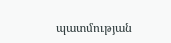պատմության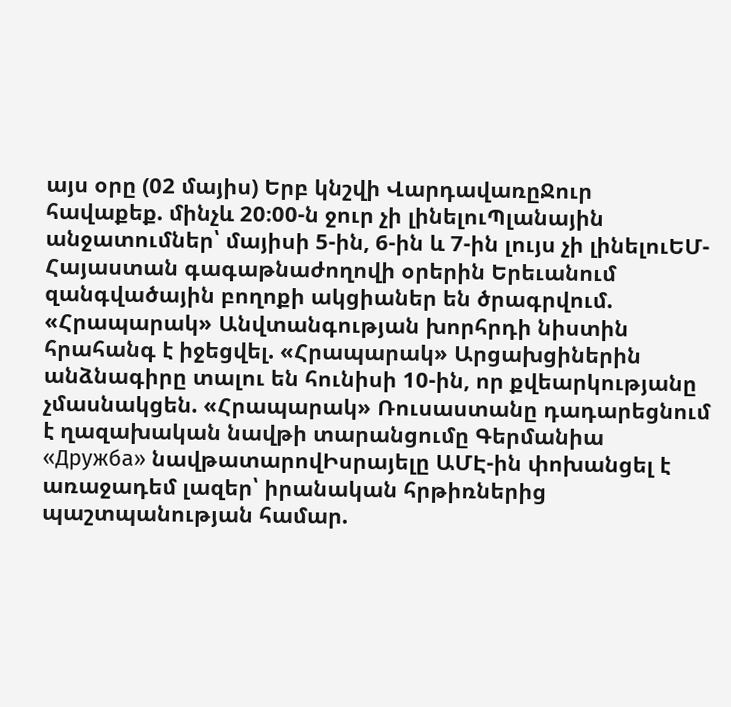այս օրը (02 մայիս) Երբ կնշվի ՎարդավառըՋուր հավաքեք. մինչև 20։00-ն ջուր չի լինելուՊլանային անջատումներ՝ մայիսի 5-ին, 6-ին և 7-ին լույս չի լինելուԵՄ-Հայաստան գագաթնաժողովի օրերին Երեւանում զանգվածային բողոքի ակցիաներ են ծրագրվում. «Հրապարակ» Անվտանգության խորհրդի նիստին հրահանգ է իջեցվել. «Հրապարակ» Արցախցիներին անձնագիրը տալու են հունիսի 10-ին, որ քվեարկությանը չմասնակցեն. «Հրապարակ» Ռուսաստանը դադարեցնում է ղազախական նավթի տարանցումը Գերմանիա «Дружба» նավթատարովԻսրայելը ԱՄԷ-ին փոխանցել է առաջադեմ լազեր՝ իրանական հրթիռներից պաշտպանության համար.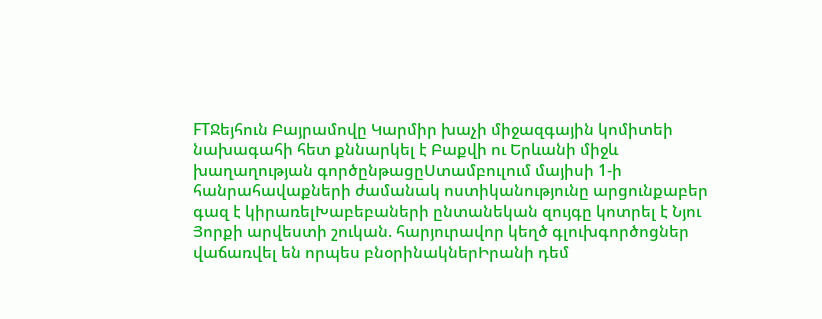FTՋեյհուն Բայրամովը Կարմիր խաչի միջազգային կոմիտեի նախագահի հետ քննարկել է Բաքվի ու Երևանի միջև խաղաղության գործընթացըՍտամբուլում մայիսի 1-ի հանրահավաքների ժամանակ ոստիկանությունը արցունքաբեր գազ է կիրառելԽաբեբաների ընտանեկան զույգը կոտրել է Նյու Յորքի արվեստի շուկան. հարյուրավոր կեղծ գլուխգործոցներ վաճառվել են որպես բնօրինակներԻրանի դեմ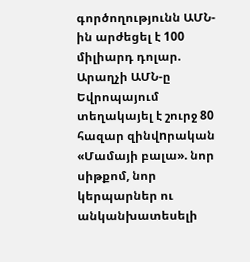գործողությունն ԱՄՆ-ին արժեցել է 100 միլիարդ դոլար. Արաղչի ԱՄՆ-ը Եվրոպայում տեղակայել է շուրջ 80 հազար զինվnրական «Մամայի բալա». նոր սիթքոմ, նոր կերպարներ ու անկանխատեսելի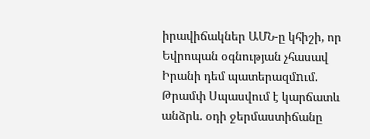իրավիճակներ ԱՄՆ-ը կհիշի, որ Եվրոպան օգնության չհասավ Իրանի դեմ պատերազմnւմ. Թրամփ Սպասվում է կարճատև անձրև. օդի ջերմաստիճանը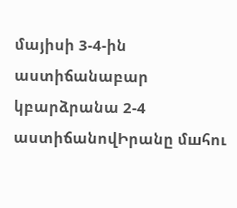մայիսի 3-4-ին աստիճանաբար կբարձրանա 2-4 աստիճանովԻրանը մшհու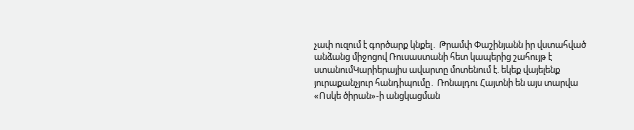չափ ուզում է գործարք կնքել․ Թրամփ Փաշինյանն իր վստահված անձանց միջոցով Ռուսաստանի հետ կապերից շահույթ է ստանումԿարիերայիս ավարտը մոտենում է. եկեք վայելենք յուրաքանչյուր հանդիպումը․ Ռոնալդու Հայտնի են այս տարվա «Ոսկե ծիրան»-ի անցկացման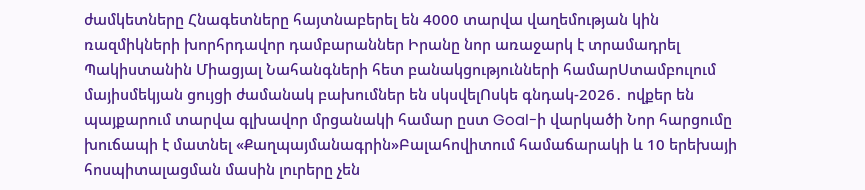ժամկետները Հնագետները հայտնաբերել են 4000 տարվա վաղեմության կին ռազմիկների խորհրդավոր դամբարաններ Իրանը նոր առաջարկ է տրամադրել Պակիստանին Միացյալ Նահանգների հետ բանակցությունների համարՍտամբուլում մայիսմեկյան ցույցի ժամանակ բախումներ են սկսվելՈսկե գնդակ-2026․ ովքեր են պայքարում տարվա գլխավոր մրցանակի համար ըստ Goal-ի վարկածի Նոր հարցումը խուճապի է մատնել «Քաղպայմանագրին»Բալահովիտում համաճարակի և 10 երեխայի հոսպիտալացման մասին լուրերը չեն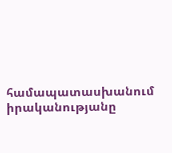համապատասխանում իրականությանը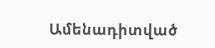Ամենադիտված